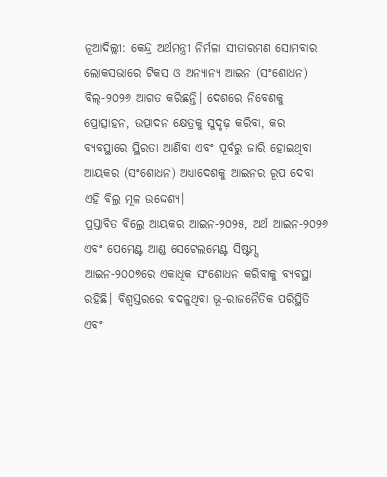ନୂଆଦିଲ୍ଲୀ: କେନ୍ଦ୍ର ଅର୍ଥମନ୍ତ୍ରୀ ନିର୍ମଳା ସୀତାରମଣ ସୋମବାର ଲୋକସଭାରେ ଟିକସ ଓ ଅନ୍ୟାନ୍ୟ ଆଇନ (ସଂଶୋଧନ) ବିଲ୍-୨୦୨୬ ଆଗତ କରିଛନ୍ତି। ଦେଶରେ ନିବେଶକୁ ପ୍ରୋତ୍ସାହନ, ଉତ୍ପାଦନ କ୍ଷେତ୍ରକୁ ସୁଦୃଢ଼ କରିବା, କର ବ୍ୟବସ୍ଥାରେ ସ୍ଥିରତା ଆଣିବା ଏବଂ ପୂର୍ବରୁ ଜାରି ହୋଇଥିବା ଆୟକର (ସଂଶୋଧନ) ଅଧ୍ୟାଦେଶକୁ ଆଇନର ରୂପ ଦେବା ଏହି ବିଲ୍ର ମୂଳ ଉଦ୍ଦେଶ୍ୟ।
ପ୍ରସ୍ତାବିତ ବିଲ୍ରେ ଆୟକର ଆଇନ-୨୦୨୫, ଅର୍ଥ ଆଇନ-୨୦୨୬ ଏବଂ ପେମେଣ୍ଟ ଆଣ୍ଡ ସେଟେଲମେଣ୍ଟ ସିଷ୍ଟମ୍ସ ଆଇନ-୨୦୦୭ରେ ଏକାଧିକ ସଂଶୋଧନ କରିବାକୁ ବ୍ୟବସ୍ଥା ରହିଛି। ବିଶ୍ୱସ୍ତରରେ ବଦଳୁଥିବା ଭୂ-ରାଜନୈତିକ ପରିସ୍ଥିତି ଏବଂ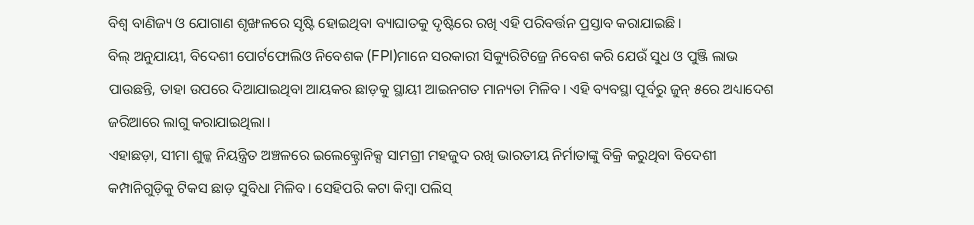ବିଶ୍ୱ ବାଣିଜ୍ୟ ଓ ଯୋଗାଣ ଶୃଙ୍ଖଳରେ ସୃଷ୍ଟି ହୋଇଥିବା ବ୍ୟାଘାତକୁ ଦୃଷ୍ଟିରେ ରଖି ଏହି ପରିବର୍ତ୍ତନ ପ୍ରସ୍ତାବ କରାଯାଇଛି।
ବିଲ୍ ଅନୁଯାୟୀ, ବିଦେଶୀ ପୋର୍ଟଫୋଲିଓ ନିବେଶକ (FPI)ମାନେ ସରକାରୀ ସିକ୍ୟୁରିଟିଜ୍ରେ ନିବେଶ କରି ଯେଉଁ ସୁଧ ଓ ପୁଞ୍ଜି ଲାଭ ପାଉଛନ୍ତି, ତାହା ଉପରେ ଦିଆଯାଇଥିବା ଆୟକର ଛାଡ଼କୁ ସ୍ଥାୟୀ ଆଇନଗତ ମାନ୍ୟତା ମିଳିବ। ଏହି ବ୍ୟବସ୍ଥା ପୂର୍ବରୁ ଜୁନ୍ ୫ରେ ଅଧ୍ୟାଦେଶ ଜରିଆରେ ଲାଗୁ କରାଯାଇଥିଲା।
ଏହାଛଡ଼ା, ସୀମା ଶୁଳ୍କ ନିୟନ୍ତ୍ରିତ ଅଞ୍ଚଳରେ ଇଲେକ୍ଟ୍ରୋନିକ୍ସ ସାମଗ୍ରୀ ମହଜୁଦ ରଖି ଭାରତୀୟ ନିର୍ମାତାଙ୍କୁ ବିକ୍ରି କରୁଥିବା ବିଦେଶୀ କମ୍ପାନିଗୁଡ଼ିକୁ ଟିକସ ଛାଡ଼ ସୁବିଧା ମିଳିବ। ସେହିପରି କଟା କିମ୍ବା ପଲିସ୍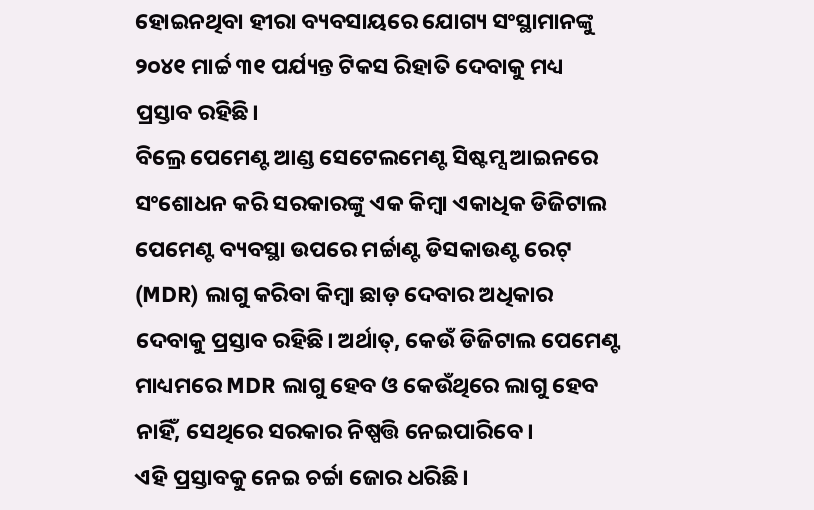ହୋଇନଥିବା ହୀରା ବ୍ୟବସାୟରେ ଯୋଗ୍ୟ ସଂସ୍ଥାମାନଙ୍କୁ ୨୦୪୧ ମାର୍ଚ୍ଚ ୩୧ ପର୍ଯ୍ୟନ୍ତ ଟିକସ ରିହାତି ଦେବାକୁ ମଧ୍ୟ ପ୍ରସ୍ତାବ ରହିଛି।
ବିଲ୍ରେ ପେମେଣ୍ଟ ଆଣ୍ଡ ସେଟେଲମେଣ୍ଟ ସିଷ୍ଟମ୍ସ ଆଇନରେ ସଂଶୋଧନ କରି ସରକାରଙ୍କୁ ଏକ କିମ୍ବା ଏକାଧିକ ଡିଜିଟାଲ ପେମେଣ୍ଟ ବ୍ୟବସ୍ଥା ଉପରେ ମର୍ଚ୍ଚାଣ୍ଟ ଡିସକାଉଣ୍ଟ ରେଟ୍ (MDR) ଲାଗୁ କରିବା କିମ୍ବା ଛାଡ଼ ଦେବାର ଅଧିକାର ଦେବାକୁ ପ୍ରସ୍ତାବ ରହିଛି। ଅର୍ଥାତ୍, କେଉଁ ଡିଜିଟାଲ ପେମେଣ୍ଟ ମାଧ୍ୟମରେ MDR ଲାଗୁ ହେବ ଓ କେଉଁଥିରେ ଲାଗୁ ହେବ ନାହିଁ, ସେଥିରେ ସରକାର ନିଷ୍ପତ୍ତି ନେଇପାରିବେ।
ଏହି ପ୍ରସ୍ତାବକୁ ନେଇ ଚର୍ଚ୍ଚା ଜୋର ଧରିଛି।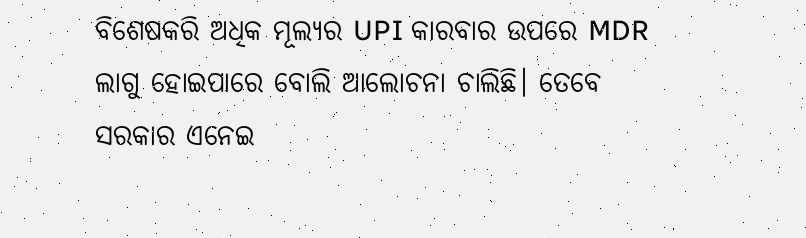ବିଶେଷକରି ଅଧିକ ମୂଲ୍ୟର UPI କାରବାର ଉପରେ MDR ଲାଗୁ ହୋଇପାରେ ବୋଲି ଆଲୋଚନା ଚାଲିଛି। ତେବେ ସରକାର ଏନେଇ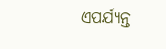ଏପର୍ଯ୍ୟନ୍ତ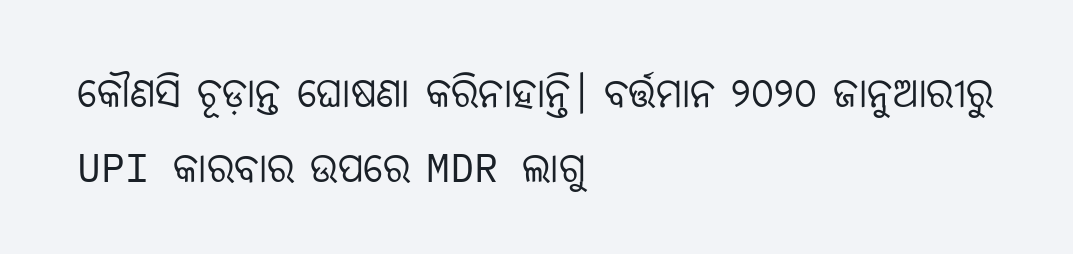କୌଣସି ଚୂଡ଼ାନ୍ତ ଘୋଷଣା କରିନାହାନ୍ତି। ବର୍ତ୍ତମାନ ୨୦୨୦ ଜାନୁଆରୀରୁ UPI କାରବାର ଉପରେ MDR ଲାଗୁ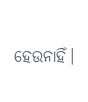ହେଉନାହିଁ।